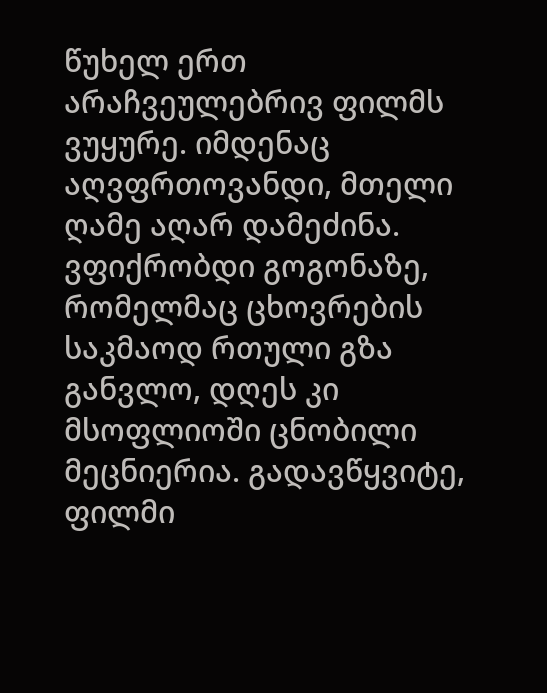წუხელ ერთ არაჩვეულებრივ ფილმს ვუყურე. იმდენაც აღვფრთოვანდი, მთელი ღამე აღარ დამეძინა. ვფიქრობდი გოგონაზე, რომელმაც ცხოვრების საკმაოდ რთული გზა განვლო, დღეს კი მსოფლიოში ცნობილი მეცნიერია. გადავწყვიტე, ფილმი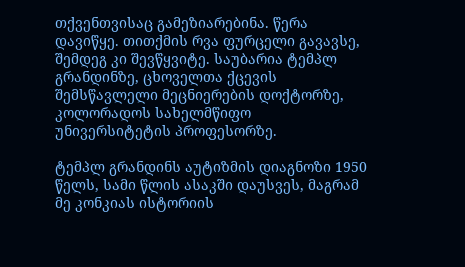თქვენთვისაც გამეზიარებინა. წერა დავიწყე. თითქმის რვა ფურცელი გავავსე, შემდეგ კი შევწყვიტე. საუბარია ტემპლ გრანდინზე, ცხოველთა ქცევის შემსწავლელი მეცნიერების დოქტორზე, კოლორადოს სახელმწიფო უნივერსიტეტის პროფესორზე.

ტემპლ გრანდინს აუტიზმის დიაგნოზი 1950 წელს, სამი წლის ასაკში დაუსვეს, მაგრამ მე კონკიას ისტორიის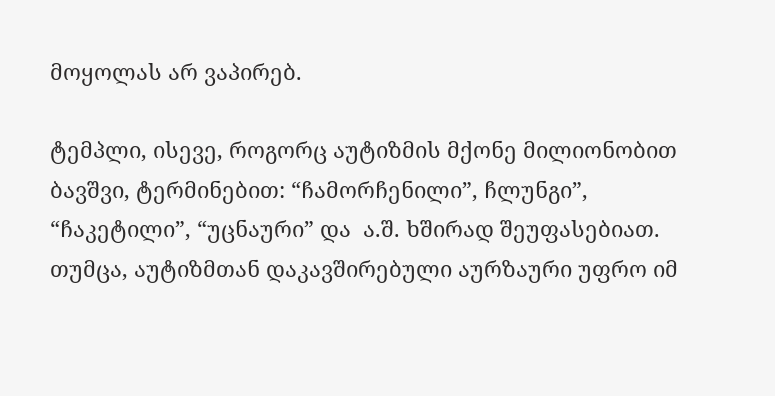მოყოლას არ ვაპირებ.

ტემპლი, ისევე, როგორც აუტიზმის მქონე მილიონობით ბავშვი, ტერმინებით: “ჩამორჩენილი”, ჩლუნგი”, “ჩაკეტილი”, “უცნაური” და  ა.შ. ხშირად შეუფასებიათ. თუმცა, აუტიზმთან დაკავშირებული აურზაური უფრო იმ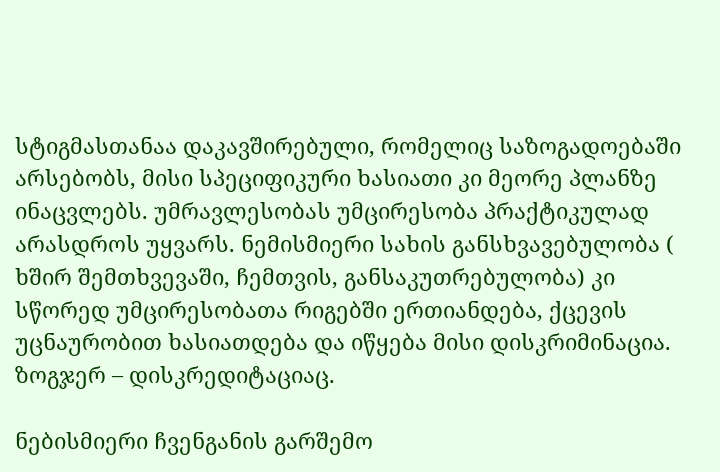სტიგმასთანაა დაკავშირებული, რომელიც საზოგადოებაში არსებობს, მისი სპეციფიკური ხასიათი კი მეორე პლანზე ინაცვლებს. უმრავლესობას უმცირესობა პრაქტიკულად არასდროს უყვარს. ნემისმიერი სახის განსხვავებულობა ( ხშირ შემთხვევაში, ჩემთვის, განსაკუთრებულობა) კი სწორედ უმცირესობათა რიგებში ერთიანდება, ქცევის უცნაურობით ხასიათდება და იწყება მისი დისკრიმინაცია. ზოგჯერ – დისკრედიტაციაც.

ნებისმიერი ჩვენგანის გარშემო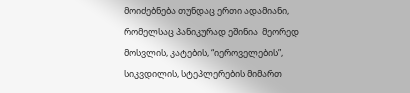მოიძებნება თუნდაც ერთი ადამიანი, რომელსაც პანიკურად ეშინია  მეორედ მოსვლის, კატების, “იეროველების”, სიკვდილის, სტეპლერების მიმართ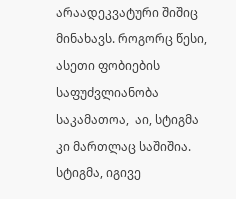არაადეკვატური შიშიც მინახავს. როგორც წესი, ასეთი ფობიების საფუძვლიანობა საკამათოა,  აი, სტიგმა კი მართლაც საშიშია. სტიგმა, იგივე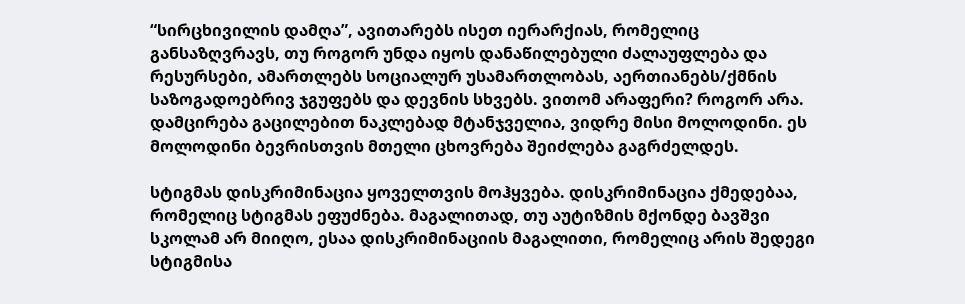“სირცხივილის დამღა”, ავითარებს ისეთ იერარქიას, რომელიც განსაზღვრავს, თუ როგორ უნდა იყოს დანაწილებული ძალაუფლება და რესურსები, ამართლებს სოციალურ უსამართლობას, აერთიანებს/ქმნის საზოგადოებრივ ჯგუფებს და დევნის სხვებს. ვითომ არაფერი? როგორ არა. დამცირება გაცილებით ნაკლებად მტანჯველია, ვიდრე მისი მოლოდინი. ეს მოლოდინი ბევრისთვის მთელი ცხოვრება შეიძლება გაგრძელდეს.

სტიგმას დისკრიმინაცია ყოველთვის მოჰყვება. დისკრიმინაცია ქმედებაა, რომელიც სტიგმას ეფუძნება. მაგალითად, თუ აუტიზმის მქონდე ბავშვი სკოლამ არ მიიღო, ესაა დისკრიმინაციის მაგალითი, რომელიც არის შედეგი სტიგმისა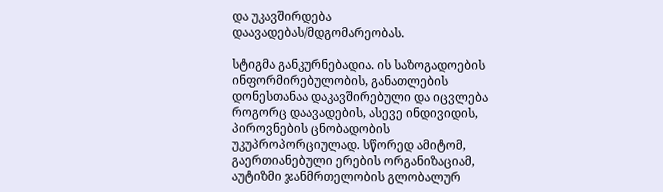და უკავშირდება დაავადებას/მდგომარეობას.

სტიგმა განკურნებადია. ის საზოგადოების ინფორმირებულობის, განათლების დონესთანაა დაკავშირებული და იცვლება როგორც დაავადების, ასევე ინდივიდის, პიროვნების ცნობადობის უკუპროპორციულად. სწორედ ამიტომ, გაერთიანებული ერების ორგანიზაციამ, აუტიზმი ჯანმრთელობის გლობალურ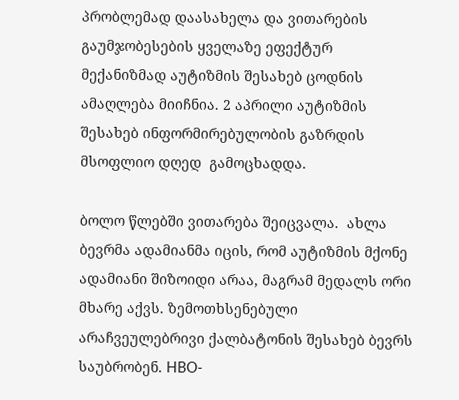პრობლემად დაასახელა და ვითარების  გაუმჯობესების ყველაზე ეფექტურ მექანიზმად აუტიზმის შესახებ ცოდნის ამაღლება მიიჩნია. 2 აპრილი აუტიზმის შესახებ ინფორმირებულობის გაზრდის მსოფლიო დღედ  გამოცხადდა.

ბოლო წლებში ვითარება შეიცვალა.  ახლა ბევრმა ადამიანმა იცის, რომ აუტიზმის მქონე ადამიანი შიზოიდი არაა, მაგრამ მედალს ორი მხარე აქვს. ზემოთხსენებული არაჩვეულებრივი ქალბატონის შესახებ ბევრს საუბრობენ. HBO-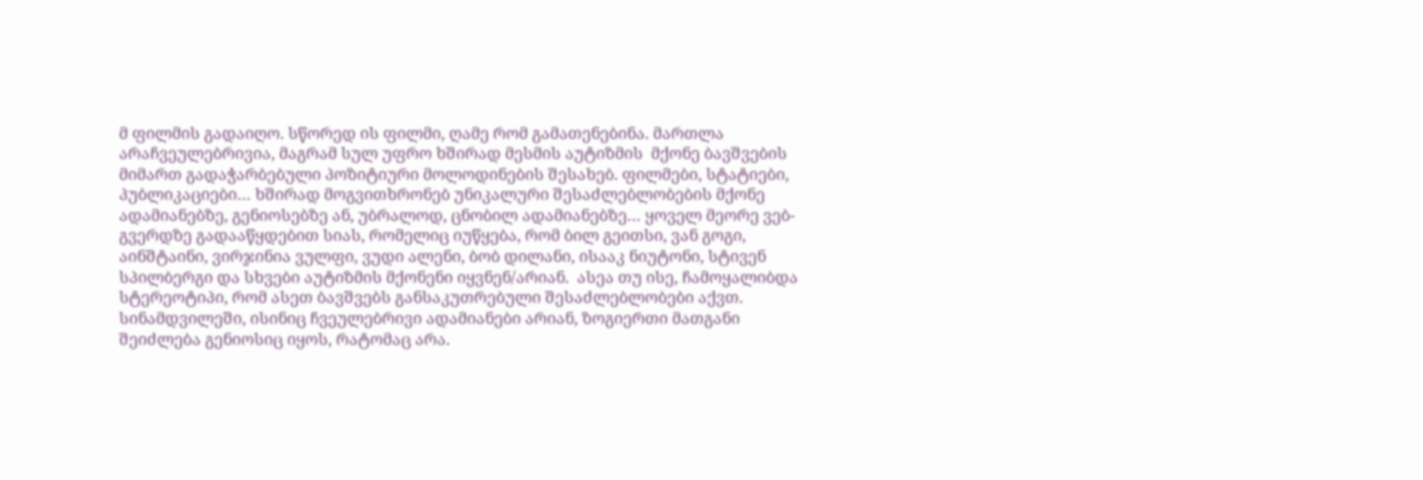მ ფილმის გადაიღო. სწორედ ის ფილმი, ღამე რომ გამათენებინა. მართლა არაჩვეულებრივია, მაგრამ სულ უფრო ხშირად მესმის აუტიზმის  მქონე ბავშვების მიმართ გადაჭარბებული პოზიტიური მოლოდინების შესახებ. ფილმები, სტატიები, პუბლიკაციები… ხშირად მოგვითხრონებ უნიკალური შესაძლებლობების მქონე ადამიანებზე, გენიოსებზე ან, უბრალოდ, ცნობილ ადამიანებზე… ყოველ მეორე ვებ-გვერდზე გადააწყდებით სიას, რომელიც იუწყება, რომ ბილ გეითსი, ვან გოგი, აინშტაინი, ვირჯინია ვულფი, ვუდი ალენი, ბობ დილანი, ისააკ ნიუტონი, სტივენ სპილბერგი და სხვები აუტიზმის მქონენი იყვნენ/არიან.  ასეა თუ ისე, ჩამოყალიბდა სტერეოტიპი, რომ ასეთ ბავშვებს განსაკუთრებული შესაძლებლობები აქვთ. სინამდვილეში, ისინიც ჩვეულებრივი ადამიანები არიან, ზოგიერთი მათგანი შეიძლება გენიოსიც იყოს, რატომაც არა.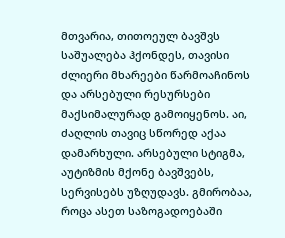მთვარია, თითოეულ ბავშვს საშუალება ჰქონდეს, თავისი ძლიერი მხარეები წარმოაჩინოს და არსებული რესურსები მაქსიმალურად გამოიყენოს. აი, ძაღლის თავიც სწორედ აქაა დამარხული. არსებული სტიგმა, აუტიზმის მქონე ბავშვებს, სერვისებს უზღუდავს. გმირობაა, როცა ასეთ საზოგადოებაში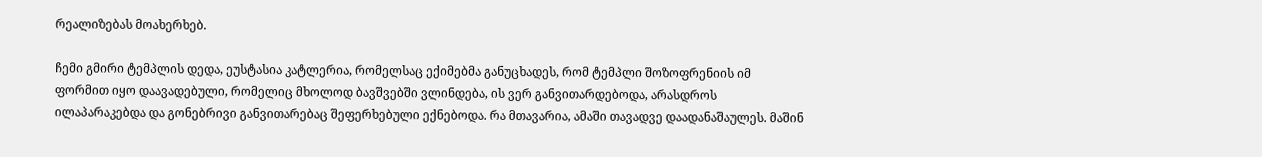რეალიზებას მოახერხებ.

ჩემი გმირი ტემპლის დედა, ეუსტასია კატლერია, რომელსაც ექიმებმა განუცხადეს, რომ ტემპლი შოზოფრენიის იმ ფორმით იყო დაავადებული, რომელიც მხოლოდ ბავშვებში ვლინდება, ის ვერ განვითარდებოდა, არასდროს ილაპარაკებდა და გონებრივი განვითარებაც შეფერხებული ექნებოდა. რა მთავარია, ამაში თავადვე დაადანაშაულეს. მაშინ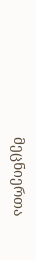მეცნიერთა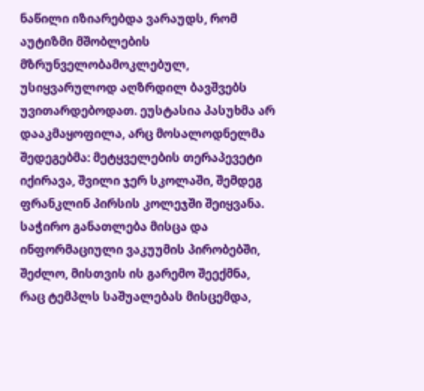ნაწილი იზიარებდა ვარაუდს, რომ აუტიზმი მშობლების მზრუნველობამოკლებულ, უსიყვარულოდ აღზრდილ ბავშვებს უვითარდებოდათ. ეუსტასია პასუხმა არ დააკმაყოფილა, არც მოსალოდნელმა შედეგებმა: მეტყველების თერაპევეტი იქირავა, შვილი ჯერ სკოლაში, შემდეგ ფრანკლინ პირსის კოლეჯში შეიყვანა.  საჭირო განათლება მისცა და ინფორმაციული ვაკუუმის პირობებში, შეძლო, მისთვის ის გარემო შეექმნა, რაც ტემპლს საშუალებას მისცემდა,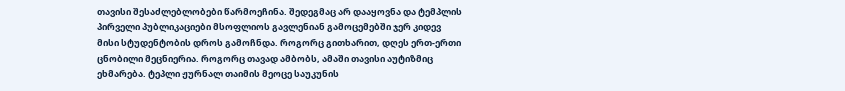თავისი შესაძლებლობები წარმოეჩინა. შედეგმაც არ დააყოვნა და ტემპლის პირველი პუბლიკაციები მსოფლიოს გავლენიან გამოცემებში ჯერ კიდევ მისი სტუდენტობის დროს გამოჩნდა. როგორც გითხარით, დღეს ერთ-ერთი ცნობილი მეცნიერია. როგორც თავად ამბობს, ამაში თავისი აუტიზმიც ეხმარება. ტეპლი ჟურნალ თაიმის მეოცე საუკუნის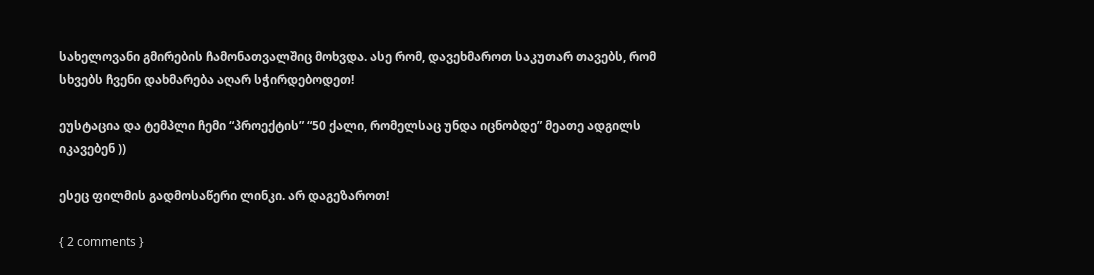სახელოვანი გმირების ჩამონათვალშიც მოხვდა. ასე რომ, დავეხმაროთ საკუთარ თავებს, რომ სხვებს ჩვენი დახმარება აღარ სჭირდებოდეთ!

ეუსტაცია და ტემპლი ჩემი “პროექტის” “50 ქალი, რომელსაც უნდა იცნობდე” მეათე ადგილს იკავებენ ))

ესეც ფილმის გადმოსაწერი ლინკი. არ დაგეზაროთ!

{ 2 comments }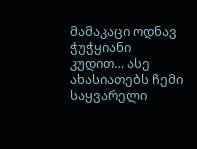მამაკაცი ოდნავ ჭუჭყიანი კუდით… ასე ახასიათებს ჩემი საყვარელი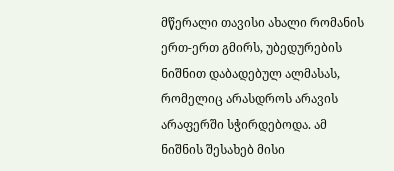მწერალი თავისი ახალი რომანის ერთ-ერთ გმირს, უბედურების ნიშნით დაბადებულ ალმასას, რომელიც არასდროს არავის არაფერში სჭირდებოდა. ამ ნიშნის შესახებ მისი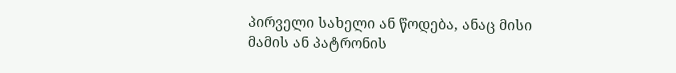პირველი სახელი ან წოდება, ანაც მისი მამის ან პატრონის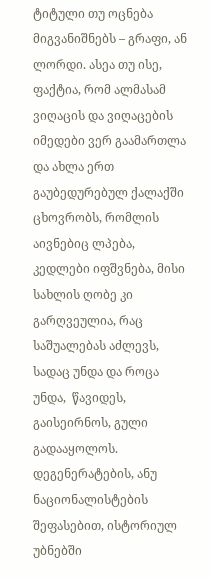ტიტული თუ ოცნება მიგვანიშნებს – გრაფი, ან ლორდი. ასეა თუ ისე, ფაქტია, რომ ალმასამ ვიღაცის და ვიღაცების იმედები ვერ გაამართლა და ახლა ერთ გაუბედურებულ ქალაქში ცხოვრობს, რომლის აივნებიც ლპება, კედლები იფშვნება, მისი სახლის ღობე კი გარღვეულია, რაც საშუალებას აძლევს, სადაც უნდა და როცა უნდა,  წავიდეს, გაისეირნოს, გული გადააყოლოს. დეგენერატების, ანუ ნაციონალისტების შეფასებით, ისტორიულ უბნებში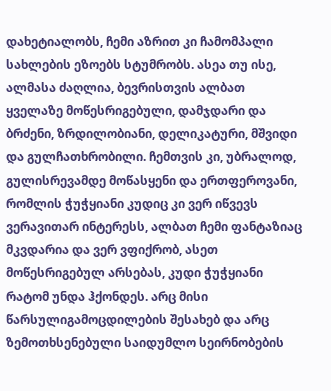დახეტიალობს, ჩემი აზრით კი ჩამომპალი სახლების ეზოებს სტუმრობს. ასეა თუ ისე, ალმასა ძაღლია, ბევრისთვის ალბათ ყველაზე მოწესრიგებული, დამჯდარი და ბრძენი, ზრდილობიანი, დელიკატური, მშვიდი და გულჩათხრობილი. ჩემთვის კი, უბრალოდ, გულისრევამდე მოწასყენი და ერთფეროვანი, რომლის ჭუჭყიანი კუდიც კი ვერ იწვევს ვერავითარ ინტერესს, ალბათ ჩემი ფანტაზიაც მკვდარია და ვერ ვფიქრობ, ასეთ მოწესრიგებულ არსებას, კუდი ჭუჭყიანი რატომ უნდა ჰქონდეს. არც მისი წარსულიგამოცდილების შესახებ და არც ზემოთხსენებული საიდუმლო სეირნობების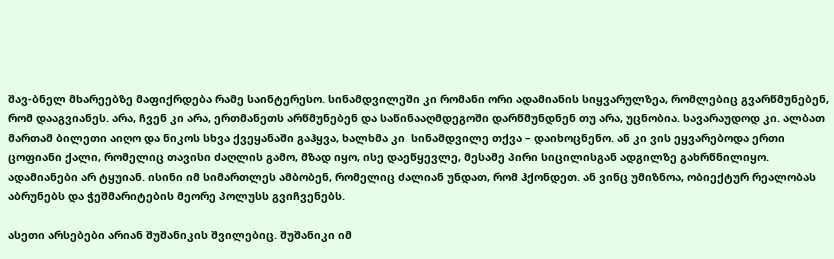შავ-ბნელ მხარეებზე მაფიქრდება რამე საინტერესო. სინამდვილეში კი რომანი ორი ადამიანის სიყვარულზეა, რომლებიც გვარწმუნებენ, რომ დააგვიანეს. არა, ჩვენ კი არა, ერთმანეთს არწმუნებენ და საწინააღმდეგოში დარწმუნდნენ თუ არა, უცნობია. სავარაუდოდ კი. ალბათ მართამ ბილეთი აიღო და ნიკოს სხვა ქვეყანაში გაჰყვა, ხალხმა კი  სინამდვილე თქვა – დაიხოცნენო. ან კი ვის ეყვარებოდა ერთი ცოფიანი ქალი, რომელიც თავისი ძაღლის გამო, მზად იყო, ისე დაეწყევლე, მესამე პირი სიცილისგან ადგილზე გახრწნილიყო. ადამიანები არ ტყუიან. ისინი იმ სიმართლეს ამბობენ, რომელიც ძალიან უნდათ, რომ ჰქონდეთ. ან ვინც უმიზნოა, ობიექტურ რეალობას აბრუნებს და ჭეშმარიტების მეორე პოლუსს გვიჩვენებს.

ასეთი არსებები არიან შუშანიკის შვილებიც. შუშანიკი იმ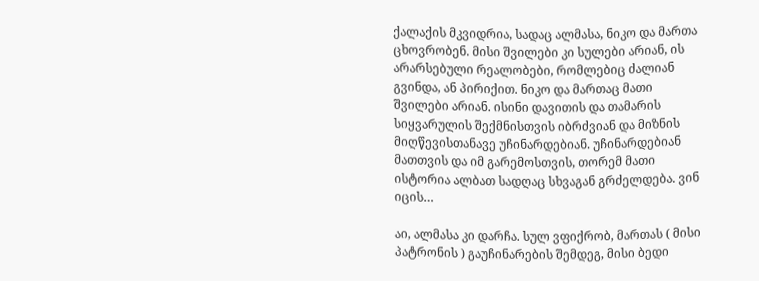ქალაქის მკვიდრია, სადაც ალმასა, ნიკო და მართა ცხოვრობენ. მისი შვილები კი სულები არიან, ის არარსებული რეალობები, რომლებიც ძალიან გვინდა, ან პირიქით. ნიკო და მართაც მათი შვილები არიან. ისინი დავითის და თამარის სიყვარულის შექმნისთვის იბრძვიან და მიზნის მიღწევისთანავე უჩინარდებიან. უჩინარდებიან მათთვის და იმ გარემოსთვის, თორემ მათი ისტორია ალბათ სადღაც სხვაგან გრძელდება. ვინ იცის…

აი, ალმასა კი დარჩა. სულ ვფიქრობ, მართას ( მისი პატრონის ) გაუჩინარების შემდეგ, მისი ბედი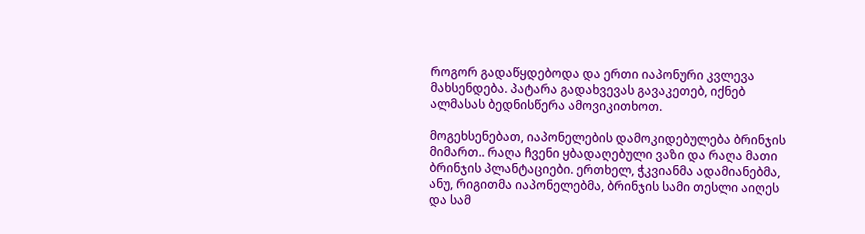როგორ გადაწყდებოდა და ერთი იაპონური კვლევა მახსენდება. პატარა გადახვევას გავაკეთებ, იქნებ ალმასას ბედნისწერა ამოვიკითხოთ.

მოგეხსენებათ, იაპონელების დამოკიდებულება ბრინჯის მიმართ.. რაღა ჩვენი ყბადაღებული ვაზი და რაღა მათი ბრინჯის პლანტაციები. ერთხელ, ჭკვიანმა ადამიანებმა, ანუ, რიგითმა იაპონელებმა, ბრინჯის სამი თესლი აიღეს და სამ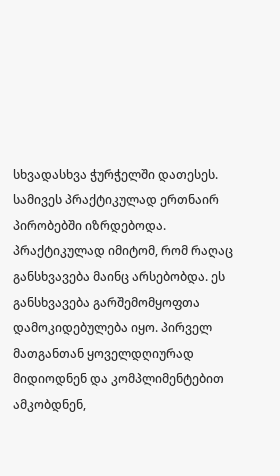სხვადასხვა ჭურჭელში დათესეს. სამივეს პრაქტიკულად ერთნაირ პირობებში იზრდებოდა. პრაქტიკულად იმიტომ, რომ რაღაც განსხვავება მაინც არსებობდა. ეს განსხვავება გარშემომყოფთა დამოკიდებულება იყო. პირველ მათგანთან ყოველდღიურად მიდიოდნენ და კომპლიმენტებით ამკობდნენ,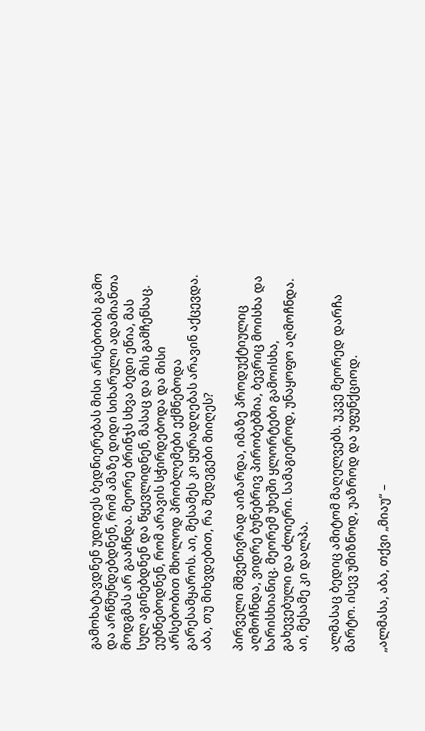გამოხატავდნენ უდიდეს ბედნიერებას მისი არსებობის გამო და არწმუნდებდნენ, რომ ამაზე დიდი სიხარული ადამიანთა მოდგმას არ გააჩნდა. მეორე ბრინჯს სხვა ბედი ეწია, მას სულ აგინებდნენ და წყევლიდნენ, მასაც და მის გამჩენსაც. ეუბნებოდნენ, რომ არავის სჭირდებოდა და მისი არსებობით მხოლოდ პრობლემები ექმნებოდა გარესამყაროს. აი, მესამეს კი ყურადღებას არავინ აქცევდა. აბა, თუ მიხვდებით, რა შედეგები მიიღეს?

პირველი მშვენივრად აიზარდა, იმაზე პროდუქტიულიც აღმოჩნდა, ვიდრე ბუნებრივ პირობებშია, ბევრიც მოისხა და ხარისხიანიც. მეორემ უხეში ყლორტები გამოისხა, გახევებული და ძლიერი. სამაგიეროდ, უნაყოფო აღმოჩნდა. აი, მესამე კი დალპა.

ალმასაც ბედიც ამიტომ მაღელვებს. უკვე მეორედ დარჩა მარტო. ისევ უმიზნოდ, უაზროდ და უფუნქციოდ.

„ალმასა, აბა, თქვი „მიაუ“ –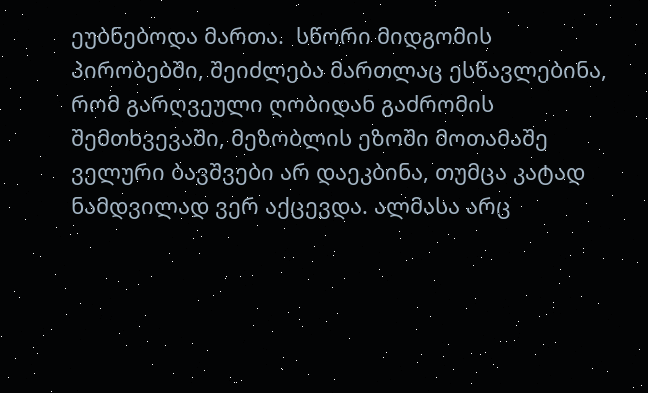ეუბნებოდა მართა.  სწორი მიდგომის პირობებში, შეიძლება მართლაც ესწავლებინა, რომ გარღვეული ღობიდან გაძრომის შემთხვევაში, მეზობლის ეზოში მოთამაშე ველური ბავშვები არ დაეკბინა, თუმცა კატად ნამდვილად ვერ აქცევდა. ალმასა არც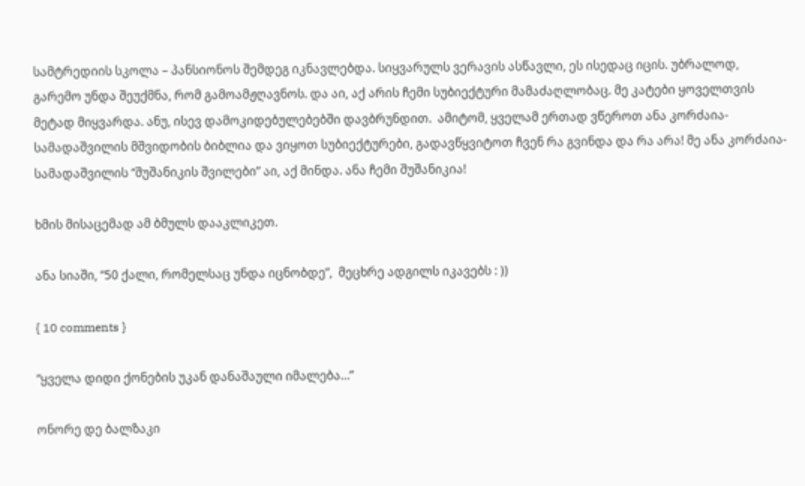სამტრედიის სკოლა – პანსიონოს შემდეგ იკნავლებდა. სიყვარულს ვერავის ასწავლი, ეს ისედაც იცის. უბრალოდ, გარემო უნდა შეუქმნა, რომ გამოამჟღავნოს. და აი, აქ არის ჩემი სუბიექტური მამაძაღლობაც. მე კატები ყოველთვის მეტად მიყვარდა. ანუ, ისევ დამოკიდებულებებში დავბრუნდით.  ამიტომ, ყველამ ერთად ვწეროთ ანა კორძაია-სამადაშვილის მშვიდობის ბიბლია და ვიყოთ სუბიექტურები, გადავწყვიტოთ ჩვენ რა გვინდა და რა არა! მე ანა კორძაია-სამადაშვილის “შუშანიკის შვილები” აი, აქ მინდა. ანა ჩემი შუშანიკია!

ხმის მისაცემად ამ ბმულს დააკლიკეთ.

ანა სიაში, “50 ქალი, რომელსაც უნდა იცნობდე”,  მეცხრე ადგილს იკავებს : ))

{ 10 comments }

“ყველა დიდი ქონების უკან დანაშაული იმალება…”

ონორე დე ბალზაკი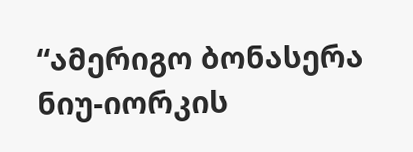“ამერიგო ბონასერა ნიუ-იორკის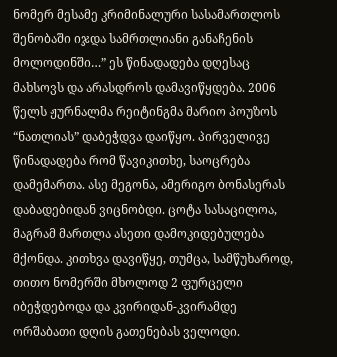ნომერ მესამე კრიმინალური სასამართლოს შენობაში იჯდა სამრთლიანი განაჩენის მოლოდინში…” ეს წინადადება დღესაც მახსოვს და არასდროს დამავიწყდება. 2006 წელს ჟურნალმა რეიტინგმა მარიო პოუზოს “ნათლიას” დაბეჭდვა დაიწყო. პირველივე წინადადება რომ წავიკითხე, საოცრება დამემართა. ასე მეგონა, ამერიგო ბონასერას დაბადებიდან ვიცნობდი. ცოტა სასაცილოა, მაგრამ მართლა ასეთი დამოკიდებულება მქონდა. კითხვა დავიწყე, თუმცა, სამწუხაროდ, თითო ნომერში მხოლოდ 2 ფურცელი იბეჭდებოდა და კვირიდან-კვირამდე ორშაბათი დღის გათენებას ველოდი.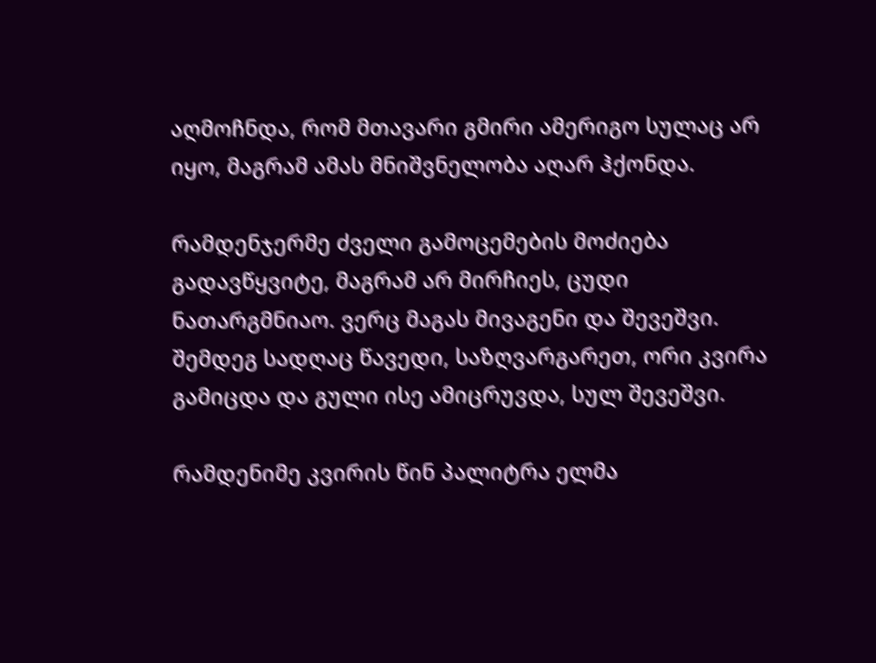აღმოჩნდა, რომ მთავარი გმირი ამერიგო სულაც არ იყო, მაგრამ ამას მნიშვნელობა აღარ ჰქონდა.

რამდენჯერმე ძველი გამოცემების მოძიება გადავწყვიტე, მაგრამ არ მირჩიეს, ცუდი ნათარგმნიაო. ვერც მაგას მივაგენი და შევეშვი. შემდეგ სადღაც წავედი, საზღვარგარეთ, ორი კვირა გამიცდა და გული ისე ამიცრუვდა, სულ შევეშვი.

რამდენიმე კვირის წინ პალიტრა ელმა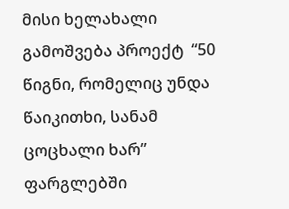მისი ხელახალი გამოშვება პროექტ  “50 წიგნი, რომელიც უნდა წაიკითხი, სანამ ცოცხალი ხარ” ფარგლებში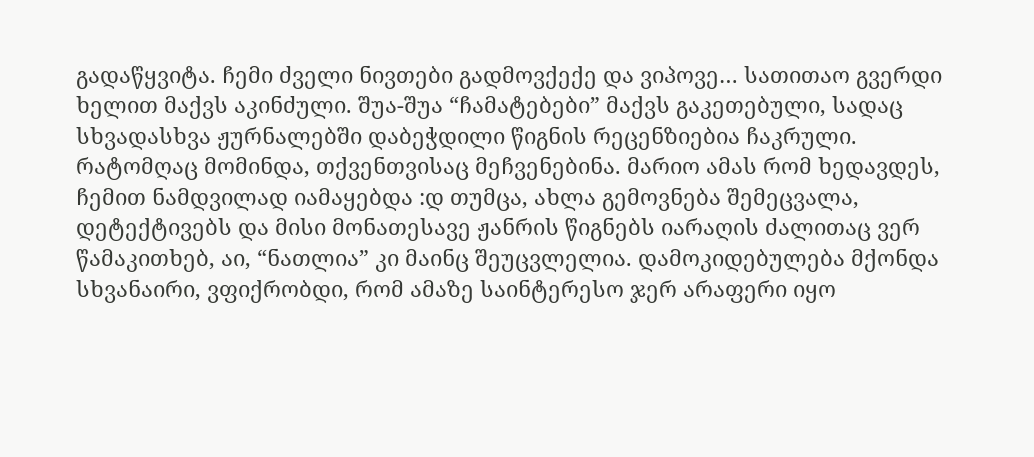გადაწყვიტა. ჩემი ძველი ნივთები გადმოვქექე და ვიპოვე… სათითაო გვერდი ხელით მაქვს აკინძული. შუა-შუა “ჩამატებები” მაქვს გაკეთებული, სადაც სხვადასხვა ჟურნალებში დაბეჭდილი წიგნის რეცენზიებია ჩაკრული. რატომღაც მომინდა, თქვენთვისაც მეჩვენებინა. მარიო ამას რომ ხედავდეს, ჩემით ნამდვილად იამაყებდა :დ თუმცა, ახლა გემოვნება შემეცვალა, დეტექტივებს და მისი მონათესავე ჟანრის წიგნებს იარაღის ძალითაც ვერ წამაკითხებ, აი, “ნათლია” კი მაინც შეუცვლელია. დამოკიდებულება მქონდა სხვანაირი, ვფიქრობდი, რომ ამაზე საინტერესო ჯერ არაფერი იყო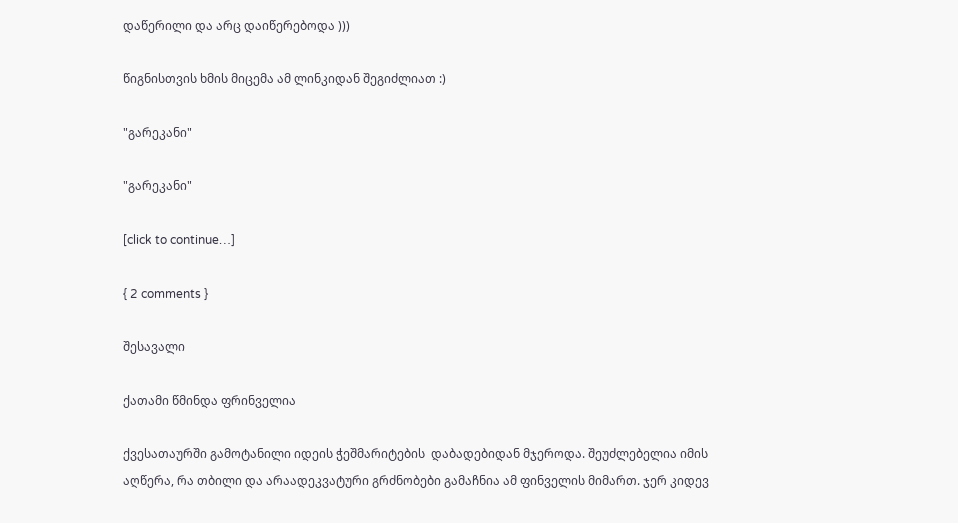დაწერილი და არც დაიწერებოდა )))

წიგნისთვის ხმის მიცემა ამ ლინკიდან შეგიძლიათ :)

"გარეკანი"

"გარეკანი"

[click to continue…]

{ 2 comments }

შესავალი

ქათამი წმინდა ფრინველია

ქვესათაურში გამოტანილი იდეის ჭეშმარიტების  დაბადებიდან მჯეროდა. შეუძლებელია იმის აღწერა, რა თბილი და არაადეკვატური გრძნობები გამაჩნია ამ ფინველის მიმართ. ჯერ კიდევ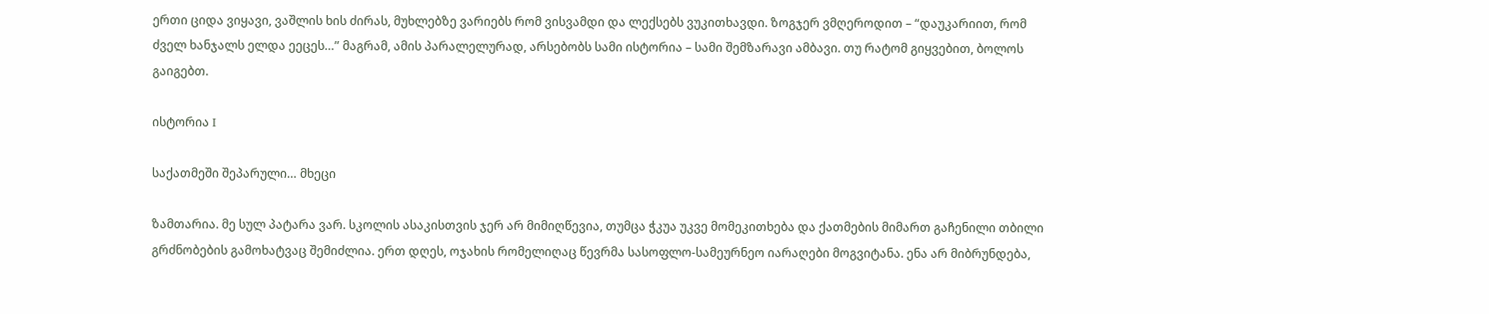ერთი ციდა ვიყავი, ვაშლის ხის ძირას, მუხლებზე ვარიებს რომ ვისვამდი და ლექსებს ვუკითხავდი. ზოგჯერ ვმღეროდით – “დაუკარიით, რომ ძველ ხანჯალს ელდა ეეცეს…” მაგრამ, ამის პარალელურად, არსებობს სამი ისტორია – სამი შემზარავი ამბავი. თუ რატომ გიყვებით, ბოლოს გაიგებთ.

ისტორია I

საქათმეში შეპარული… მხეცი

ზამთარია. მე სულ პატარა ვარ. სკოლის ასაკისთვის ჯერ არ მიმიღწევია, თუმცა ჭკუა უკვე მომეკითხება და ქათმების მიმართ გაჩენილი თბილი გრძნობების გამოხატვაც შემიძლია. ერთ დღეს, ოჯახის რომელიღაც წევრმა სასოფლო-სამეურნეო იარაღები მოგვიტანა. ენა არ მიბრუნდება,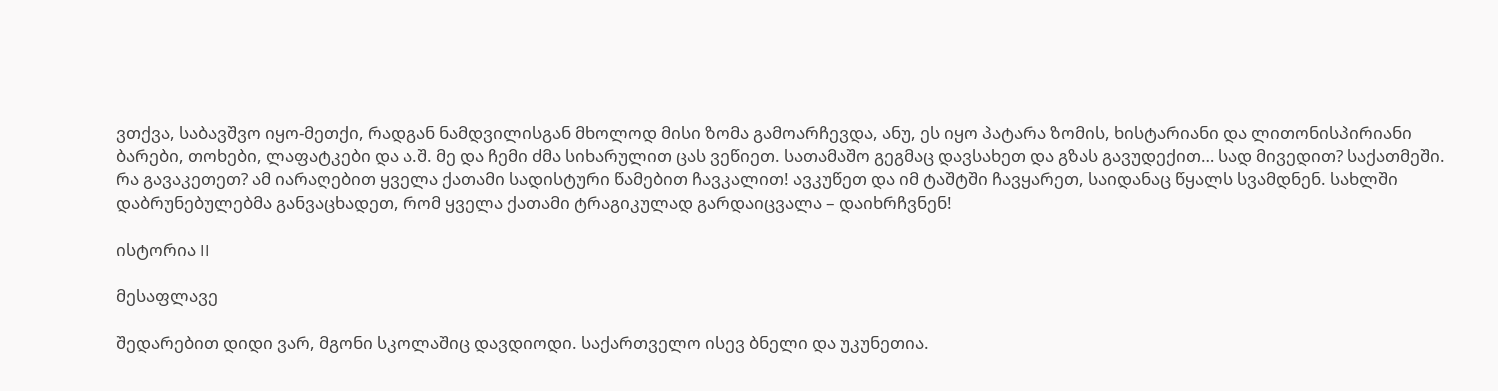ვთქვა, საბავშვო იყო-მეთქი, რადგან ნამდვილისგან მხოლოდ მისი ზომა გამოარჩევდა, ანუ, ეს იყო პატარა ზომის, ხისტარიანი და ლითონისპირიანი ბარები, თოხები, ლაფატკები და ა.შ. მე და ჩემი ძმა სიხარულით ცას ვეწიეთ. სათამაშო გეგმაც დავსახეთ და გზას გავუდექით… სად მივედით? საქათმეში. რა გავაკეთეთ? ამ იარაღებით ყველა ქათამი სადისტური წამებით ჩავკალით! ავკუწეთ და იმ ტაშტში ჩავყარეთ, საიდანაც წყალს სვამდნენ. სახლში დაბრუნებულებმა განვაცხადეთ, რომ ყველა ქათამი ტრაგიკულად გარდაიცვალა – დაიხრჩვნენ!

ისტორია II

მესაფლავე

შედარებით დიდი ვარ, მგონი სკოლაშიც დავდიოდი. საქართველო ისევ ბნელი და უკუნეთია.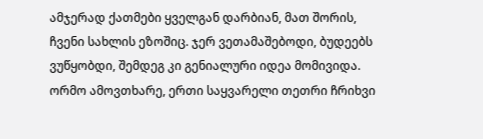ამჯერად ქათმები ყველგან დარბიან, მათ შორის, ჩვენი სახლის ეზოშიც. ჯერ ვეთამაშებოდი, ბუდეებს ვუწყობდი, შემდეგ კი გენიალური იდეა მომივიდა. ორმო ამოვთხარე, ერთი საყვარელი თეთრი ჩრიხვი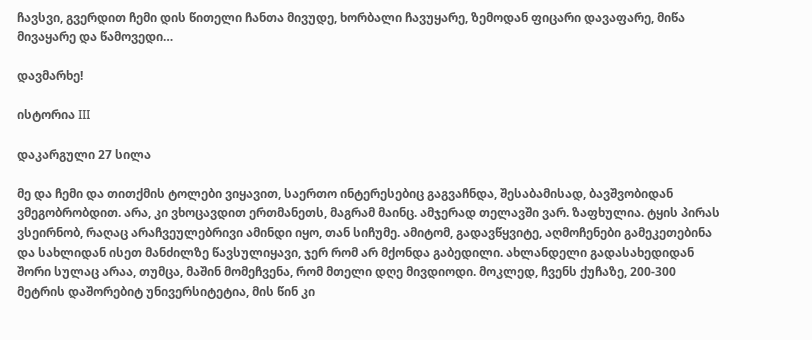ჩავსვი, გვერდით ჩემი დის წითელი ჩანთა მივუდე, ხორბალი ჩავუყარე, ზემოდან ფიცარი დავაფარე, მიწა მივაყარე და წამოვედი…

დავმარხე!

ისტორია III

დაკარგული 27 სილა

მე და ჩემი და თითქმის ტოლები ვიყავით, საერთო ინტერესებიც გაგვაჩნდა, შესაბამისად, ბავშვობიდან ვმეგობრობდით. არა, კი ვხოცავდით ერთმანეთს, მაგრამ მაინც. ამჯერად თელავში ვარ. ზაფხულია. ტყის პირას ვსეირნობ, რაღაც არაჩვეულებრივი ამინდი იყო, თან სიჩუმე. ამიტომ, გადავწყვიტე, აღმოჩენები გამეკეთებინა და სახლიდან ისეთ მანძილზე წავსულიყავი, ჯერ რომ არ მქონდა გაბედილი. ახლანდელი გადასახედიდან შორი სულაც არაა, თუმცა, მაშინ მომეჩვენა, რომ მთელი დღე მივდიოდი. მოკლედ, ჩვენს ქუჩაზე, 200-300 მეტრის დაშორებიტ უნივერსიტეტია, მის წინ კი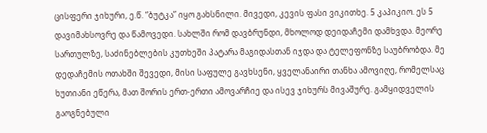ცისფერი ჯიხური, ე.წ. “ბუტკა” იყო გახსნილი. მივედი, კევის ფასი ვიკითხე. 5 კაპიკიო. ეს 5 დავიმახსოვრე და წამოვედი. სახლში რომ დავბრუნდი, მხოლოდ დეიდაჩემი დამხვდა. მეორე სართულზე, საძინებლების კუთხეში პატარა მაგიდასთან იჯდა და ტელეფონზე საუბრობდა. მე დედაჩემის ოთახში შევედი, მისი საფულე გავხსენი, ყველანაირი თანხა ამოვიღე, რომელსაც ხუთიანი ეწერა, მათ შორის ერთ-ერთი ამოვარჩიე და ისევ ჯიხურს მივაშურე. გამყიდველის გაოგნებული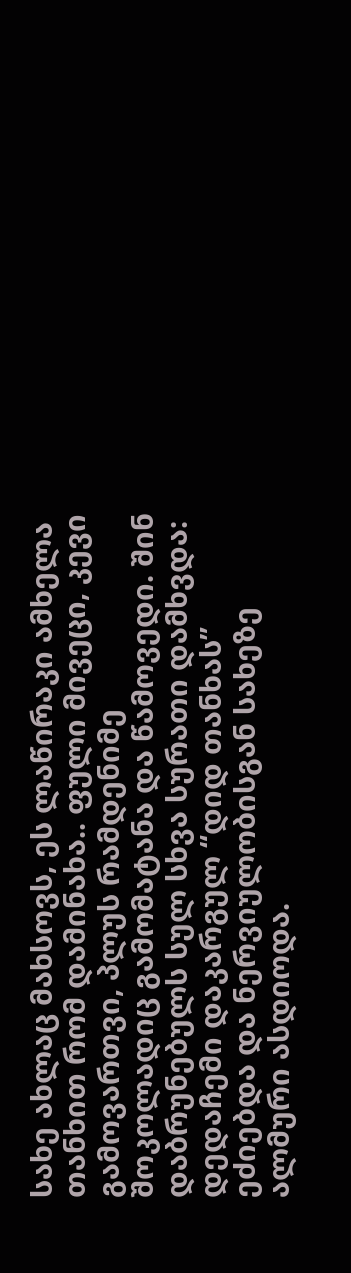სახე ახლაც მახსოვს, ეს ლაწირაკი ამხელა თანხით რომ დამინახა.. ფული მივეცი, კევი გამოვართვი, პლუს რამდენიმე შოკოლადიც გამომატანა და წამოვედი. შინ დაბრუნებულს სულ სხვა სურათი დამხვდა: დედაჩემი დაკარგულ “დიდ თანხას” ეძიებდა და ნერვიულობისგან სახეზე ალმური ასდიოდა.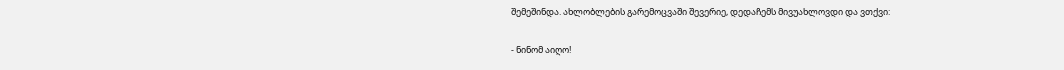შემეშინდა. ახლობლების გარემოცვაში შევერიე, დედაჩემს მივუახლოვდი და ვთქვი:

- ნინომ აიღო!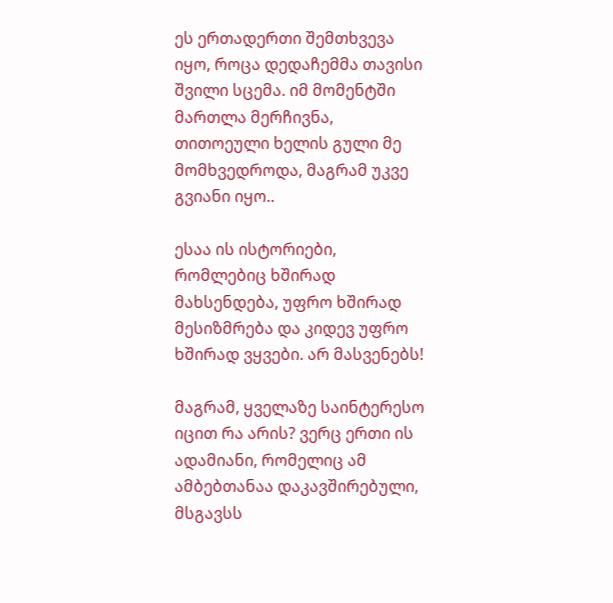ეს ერთადერთი შემთხვევა იყო, როცა დედაჩემმა თავისი შვილი სცემა. იმ მომენტში მართლა მერჩივნა, თითოეული ხელის გული მე მომხვედროდა, მაგრამ უკვე გვიანი იყო..

ესაა ის ისტორიები, რომლებიც ხშირად მახსენდება, უფრო ხშირად მესიზმრება და კიდევ უფრო ხშირად ვყვები. არ მასვენებს!

მაგრამ, ყველაზე საინტერესო იცით რა არის? ვერც ერთი ის ადამიანი, რომელიც ამ  ამბებთანაა დაკავშირებული, მსგავსს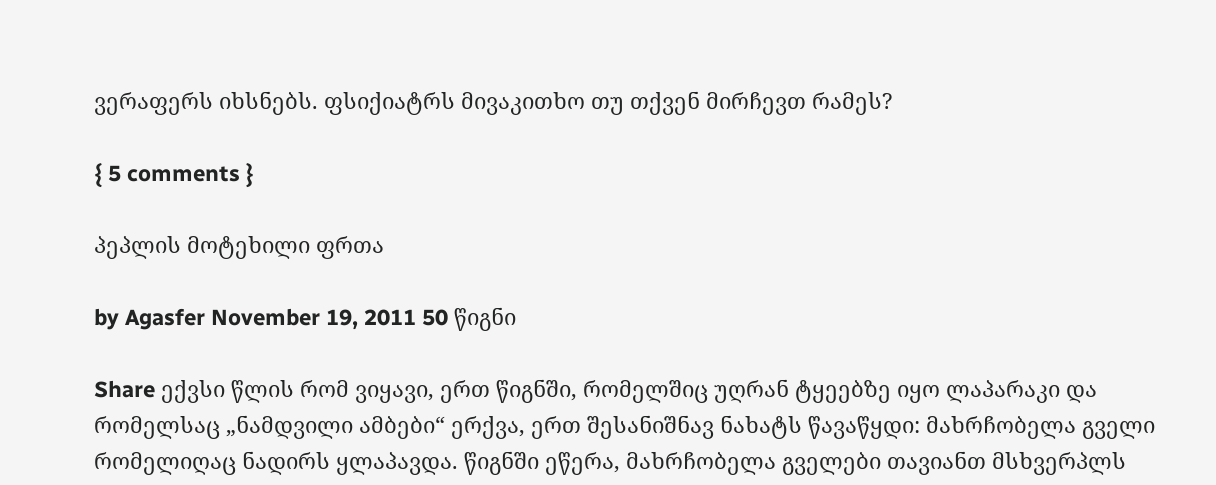ვერაფერს იხსნებს. ფსიქიატრს მივაკითხო თუ თქვენ მირჩევთ რამეს?

{ 5 comments }

პეპლის მოტეხილი ფრთა

by Agasfer November 19, 2011 50 წიგნი

Share ექვსი წლის რომ ვიყავი, ერთ წიგნში, რომელშიც უღრან ტყეებზე იყო ლაპარაკი და რომელსაც „ნამდვილი ამბები“ ერქვა, ერთ შესანიშნავ ნახატს წავაწყდი: მახრჩობელა გველი რომელიღაც ნადირს ყლაპავდა. წიგნში ეწერა, მახრჩობელა გველები თავიანთ მსხვერპლს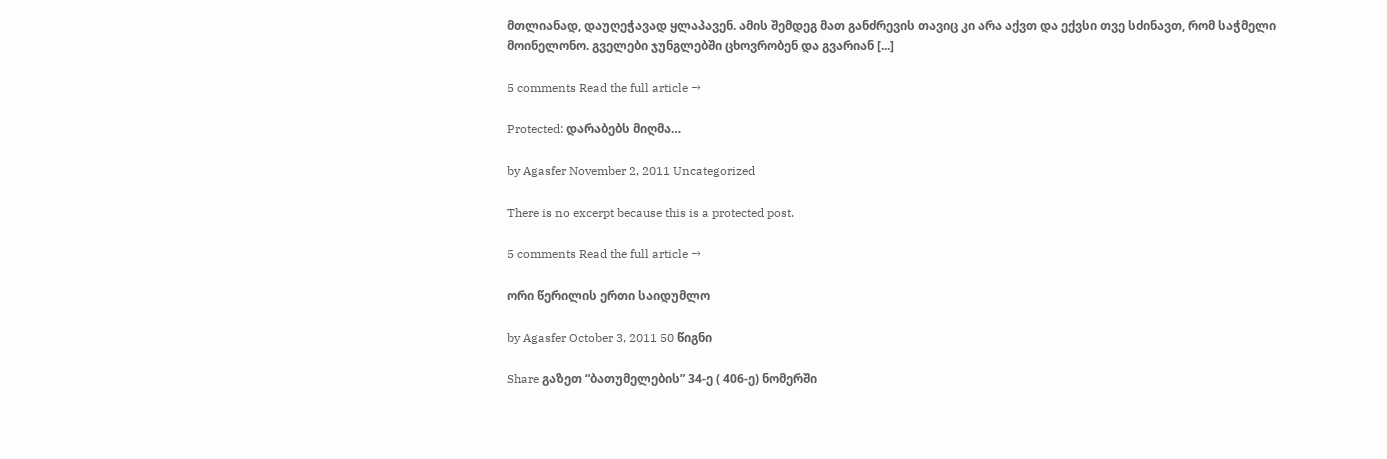მთლიანად, დაუღეჭავად ყლაპავენ. ამის შემდეგ მათ განძრევის თავიც კი არა აქვთ და ექვსი თვე სძინავთ, რომ საჭმელი მოინელონო. გველები ჯუნგლებში ცხოვრობენ და გვარიან [...]

5 comments Read the full article →

Protected: დარაბებს მიღმა…

by Agasfer November 2, 2011 Uncategorized

There is no excerpt because this is a protected post.

5 comments Read the full article →

ორი წერილის ერთი საიდუმლო

by Agasfer October 3, 2011 50 წიგნი

Share გაზეთ “ბათუმელების” 34-ე ( 406-ე) ნომერში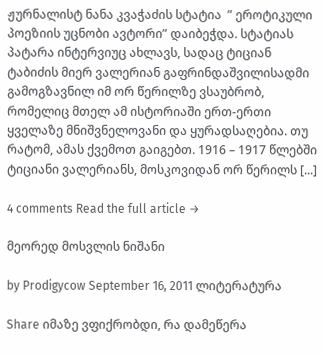ჟურნალისტ ნანა კვაჭაძის სტატია  ” ეროტიკული პოეზიის უცნობი ავტორი” დაიბეჭდა. სტატიას პატარა ინტერვიუც ახლავს, სადაც ტიციან ტაბიძის მიერ ვალერიან გაფრინდაშვილისადმი გამოგზავნილ იმ ორ წერილზე ვსაუბრობ, რომელიც მთელ ამ ისტორიაში ერთ-ერთი ყველაზე მნიშვნელოვანი და ყურადსაღებია. თუ რატომ, ამას ქვემოთ გაიგებთ. 1916 – 1917 წლებში ტიციანი ვალერიანს, მოსკოვიდან ორ წერილს [...]

4 comments Read the full article →

მეორედ მოსვლის ნიშანი

by Prodigycow September 16, 2011 ლიტერატურა

Share იმაზე ვფიქრობდი, რა დამეწერა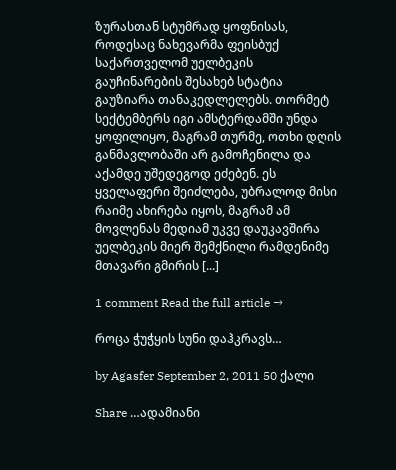ზურასთან სტუმრად ყოფნისას, როდესაც ნახევარმა ფეისბუქ საქართველომ უელბეკის გაუჩინარების შესახებ სტატია გაუზიარა თანაკედლელებს. თორმეტ სექტემბერს იგი ამსტერდამში უნდა ყოფილიყო, მაგრამ თურმე, ოთხი დღის განმავლობაში არ გამოჩენილა და აქამდე უშედეგოდ ეძებენ. ეს ყველაფერი შეიძლება, უბრალოდ მისი რაიმე ახირება იყოს, მაგრამ ამ მოვლენას მედიამ უკვე დაუკავშირა უელბეკის მიერ შემქნილი რამდენიმე მთავარი გმირის [...]

1 comment Read the full article →

როცა ჭუჭყის სუნი დაჰკრავს…

by Agasfer September 2, 2011 50 ქალი

Share …ადამიანი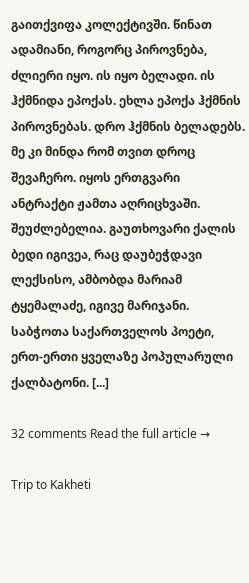გაითქვიფა კოლექტივში. წინათ ადამიანი, როგორც პიროვნება, ძლიერი იყო. ის იყო ბელადი. ის ჰქმნიდა ეპოქას. ეხლა ეპოქა ჰქმნის პიროვნებას. დრო ჰქმნის ბელადებს. მე კი მინდა რომ თვით დროც შევაჩერო. იყოს ერთგვარი ანტრაქტი ჟამთა აღრიცხვაში. შეუძლებელია. გაუთხოვარი ქალის ბედი იგივეა, რაც დაუბეჭდავი ლექსისო, ამბობდა მარიამ ტყემალაძე, იგივე მარიჯანი.  საბჭოთა საქართველოს პოეტი, ერთ-ერთი ყველაზე პოპულარული ქალბატონი. [...]

32 comments Read the full article →

Trip to Kakheti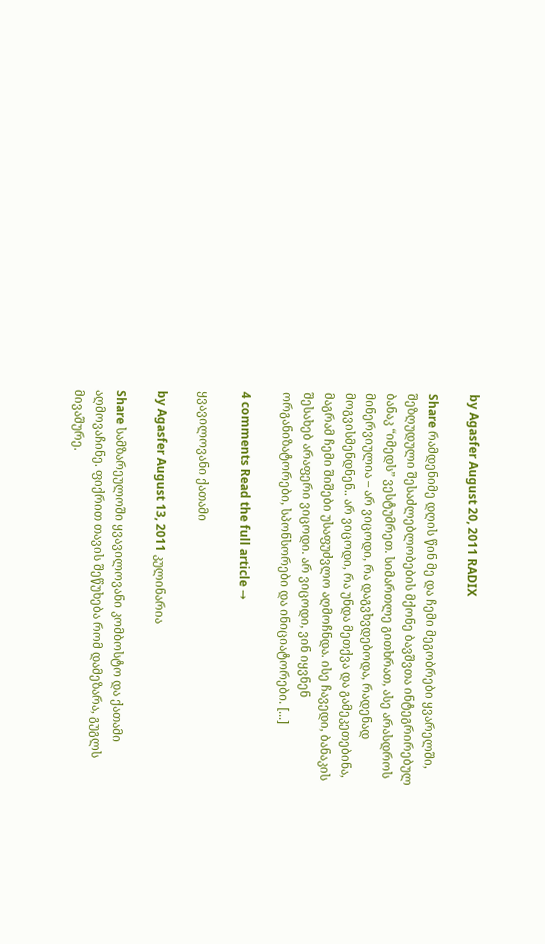by Agasfer August 20, 2011 RADIX

Share რამდენიმე დღის წინ მე და ჩემი მეგობრები ყვარელში, შეზღუდული შესაძლებლობების მქონე ბავშვთა ინტეგრირებულ ბანაკ “იმედს” ვესტუმრეთ. სიმართლე გითხრათ, ასე არასდროს მინერვიულია – არ ვიცოდი, რა დაგვხვდებოდა, რადენად მოგვისმენდნენ.. არ ვიცოდი, რა უნდა მეთქვა და გამეკეთებინა, მაგრამ ჩემი შიშები უსაფუძვლო აღმოჩნდა. ისე ჩავედი, ბანაკის შესახებ არაფერი ვიცოდი. არ ვიცოდი, ვინ იყვნენ ორგანიზატორები, სპონსორები და ინიციატორები. [...]

4 comments Read the full article →

ყვავილოვანი ქათამი

by Agasfer August 13, 2011 კულინარია

Share სამზარეულოში ყვავილოვანი კომბოსტო და ქათამი აღმოვაჩინე. ფიქრით თავის შეწუხება რომ დამეზარა, გუგლს მივაშურე.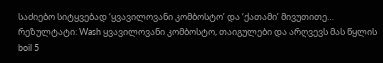საძიებო სიტყვებად ‘ყვავილოვანი კომბოსტო’ და ‘ქათამი’ მივუთითე… რეზულტატი: Wash ყვავილოვანი კომბოსტო, თაიგულები და არღვევს მას წყლის boil 5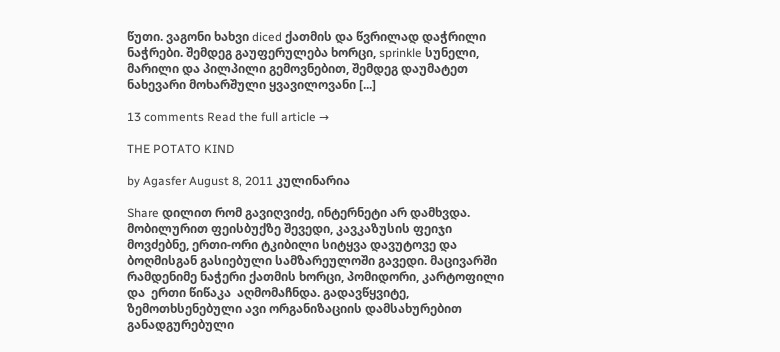წუთი. ვაგონი ხახვი diced ქათმის და წვრილად დაჭრილი ნაჭრები. შემდეგ გაუფერულება ხორცი, sprinkle სუნელი, მარილი და პილპილი გემოვნებით, შემდეგ დაუმატეთ ნახევარი მოხარშული ყვავილოვანი [...]

13 comments Read the full article →

THE POTATO KIND

by Agasfer August 8, 2011 კულინარია

Share დილით რომ გავიღვიძე, ინტერნეტი არ დამხვდა. მობილურით ფეისბუქზე შევედი, კავკაზუსის ფეიჯი მოვძებნე, ერთი-ორი ტკიბილი სიტყვა დავუტოვე და ბოღმისგან გასიებული სამზარეულოში გავედი. მაცივარში რამდენიმე ნაჭერი ქათმის ხორცი, პომიდორი, კარტოფილი და  ერთი წიწაკა  აღმომაჩნდა. გადავწყვიტე, ზემოთხსენებული ავი ორგანიზაციის დამსახურებით განადგურებული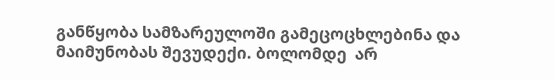განწყობა სამზარეულოში გამეცოცხლებინა და მაიმუნობას შევუდექი. ბოლომდე  არ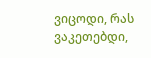ვიცოდი, რას ვაკეთებდი,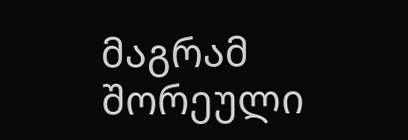მაგრამ შორეული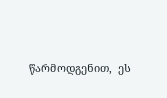წარმოდგენით,  ეს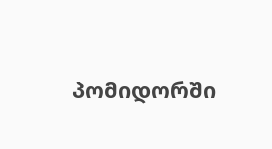პომიდორში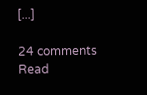[...]

24 comments Read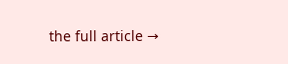the full article →